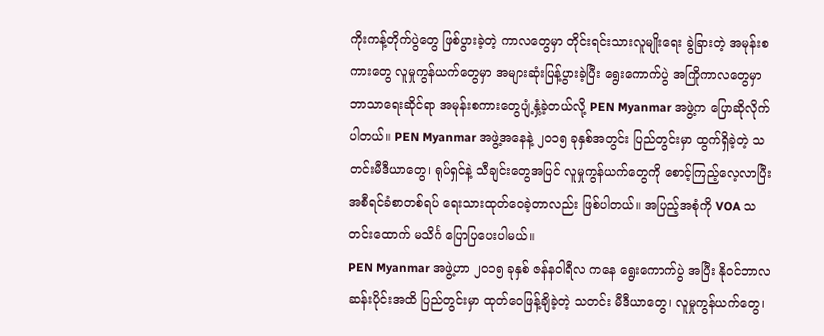ကိုးကန့်တိုက်ပွဲတွေ ဖြစ်ပွားခဲ့တဲ့ ကာလတွေမှာ တိုင်းရင်းသားလူမျိုးရေး ခွဲခြားတဲ့ အမုန်းစကားတွေ လူမှုကွန်ယက်တွေမှာ အများဆုံးပြန့်ပွားခဲ့ပြီး ရွေးကောက်ပွဲ အကြိုကာလတွေမှာ ဘာသာရေးဆိုင်ရာ အမုန်းစကားတွေပျံ့နှံ့ခဲ့တယ်လို့ PEN Myanmar အဖွဲ့က ပြောဆိုလိုက်ပါတယ်။ PEN Myanmar အဖွဲ့အနေနဲ့ ၂၀၁၅ ခုနှစ်အတွင်း ပြည်တွင်းမှာ ထွက်ရှိခဲ့တဲ့ သတင်းမီဒီယာတွေ၊ ရုပ်ရှင်နဲ့ သီချင်းတွေအပြင် လူမှုကွန်ယက်တွေကို စောင့်ကြည့်လေ့လာပြီး အစီရင်ခံစာတစ်ရပ် ရေးသားထုတ်ဝေခဲ့တာလည်း ဖြစ်ပါတယ်။ အပြည့်အစုံကို VOA သတင်းထောက် မသိင်္ဂ ပြောပြပေးပါမယ်။
PEN Myanmar အဖွဲ့ဟာ ၂၀၁၅ ခုနှစ် ဇန်နဝါရီလ ကနေ ရွေးကောက်ပွဲ အပြီး နိုဝင်ဘာလဆန်းပိုင်းအထိ ပြည်တွင်းမှာ ထုတ်ဝေဖြန့်ချိခဲ့တဲ့ သတင်း မီဒီယာတွေ၊ လူမှုကွန်ယက်တွေ၊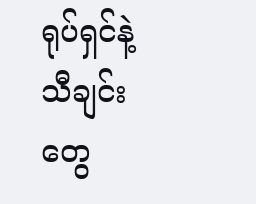ရုပ်ရှင်နဲ့ သီချင်းတွေ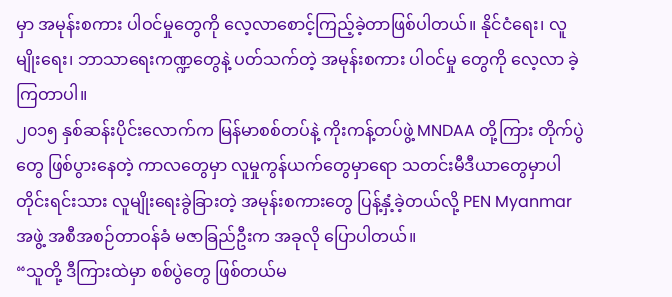မှာ အမုန်းစကား ပါဝင်မှုတွေကို လေ့လာစောင့်ကြည့်ခဲ့တာဖြစ်ပါတယ်။ နိုင်ငံရေး၊ လူမျိုးရေး၊ ဘာသာရေးကဏ္ဍတွေနဲ့ ပတ်သက်တဲ့ အမုန်းစကား ပါဝင်မှု တွေကို လေ့လာ ခဲ့ကြတာပါ။
၂၀၁၅ နှစ်ဆန်းပိုင်းလောက်က မြန်မာစစ်တပ်နဲ့ ကိုးကန့်တပ်ဖွဲ့ MNDAA တို့ကြား တိုက်ပွဲတွေ ဖြစ်ပွားနေတဲ့ ကာလတွေမှာ လူမှုကွန်ယက်တွေမှာရော သတင်းမီဒီယာတွေမှာပါ တိုင်းရင်းသား လူမျိုးရေးခွဲခြားတဲ့ အမုန်းစကားတွေ ပြန့်နှံ့ခဲ့တယ်လို့ PEN Myanmar အဖွဲ့ အစီအစဉ်တာဝန်ခံ မဇာခြည်ဦးက အခုလို ပြောပါတယ်။
“သူတို့ ဒီကြားထဲမှာ စစ်ပွဲတွေ ဖြစ်တယ်မ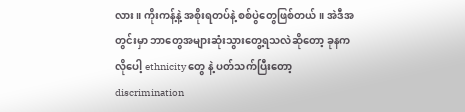လား။ ကိုးကန့်နဲ့ အစိုးရတပ်နဲ့ စစ်ပွဲတွေဖြစ်တယ်။ အဲဒီအတွင်းမှာ ဘာတွေအများဆုံးသွားတွေ့ရသလဲဆိုတော့ ခုနကလိုပေါ့ ethnicity တွေ နဲ့ ပတ်သက်ပြီးတော့ discrimination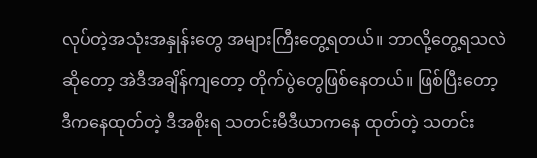လုပ်တဲ့အသုံးအနှုန်းတွေ အများကြီးတွေ့ရတယ်။ ဘာလို့တွေ့ရသလဲဆိုတော့ အဲဒီအချိန်ကျတော့ တိုက်ပွဲတွေဖြစ်နေတယ်။ ဖြစ်ပြီးတော့ ဒီကနေထုတ်တဲ့ ဒီအစိုးရ သတင်းမီဒီယာကနေ ထုတ်တဲ့ သတင်း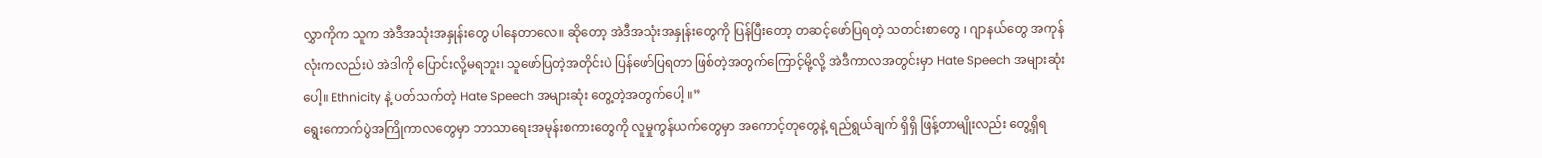လွှာကိုက သူက အဲဒီအသုံးအနှုန်းတွေ ပါနေတာလေ။ ဆိုတော့ အဲဒီအသုံးအနှုန်းတွေကို ပြန်ပြီးတော့ တဆင့်ဖော်ပြရတဲ့ သတင်းစာတွေ ၊ ဂျာနယ်တွေ အကုန်လုံးကလည်းပဲ အဲဒါကို ပြောင်းလို့မရဘူး၊ သူဖော်ပြတဲ့အတိုင်းပဲ ပြန်ဖော်ပြရတာ ဖြစ်တဲ့အတွက်ကြောင့်မို့လို့ အဲဒီကာလအတွင်းမှာ Hate Speech အများဆုံးပေါ့။ Ethnicity နဲ့ ပတ်သက်တဲ့ Hate Speech အများဆုံး တွေ့တဲ့အတွက်ပေါ့ ။”
ရွေးကောက်ပွဲအကြိုကာလတွေမှာ ဘာသာရေးအမုန်းစကားတွေကို လူမှုကွန်ယက်တွေမှာ အကောင့်တုတွေနဲ့ ရည်ရွယ်ချက် ရှိရှိ ဖြန့်တာမျိုးလည်း တွေ့ရှိရ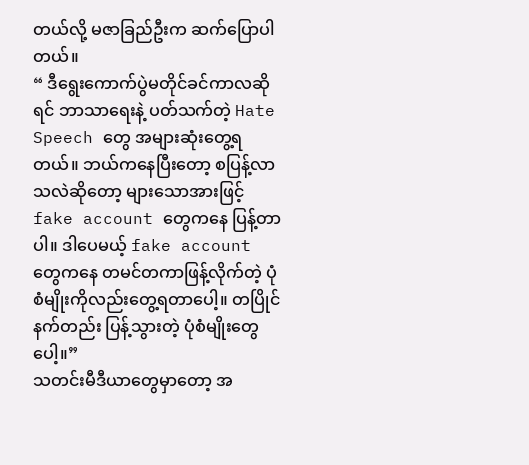တယ်လို့ မဇာခြည်ဦးက ဆက်ပြောပါတယ်။
“ ဒီရွေးကောက်ပွဲမတိုင်ခင်ကာလဆိုရင် ဘာသာရေးနဲ့ ပတ်သက်တဲ့ Hate Speech တွေ အများဆုံးတွေ့ရတယ်။ ဘယ်ကနေပြီးတော့ စပြန့်လာသလဲဆိုတော့ များသောအားဖြင့် fake account တွေကနေ ပြန့်တာပါ။ ဒါပေမယ့် fake account တွေကနေ တမင်တကာဖြန့်လိုက်တဲ့ ပုံစံမျိုးကိုလည်းတွေ့ရတာပေါ့။ တပြိုင်နက်တည်း ပြန့်သွားတဲ့ ပုံစံမျိုးတွေပေါ့။”
သတင်းမီဒီယာတွေမှာတော့ အ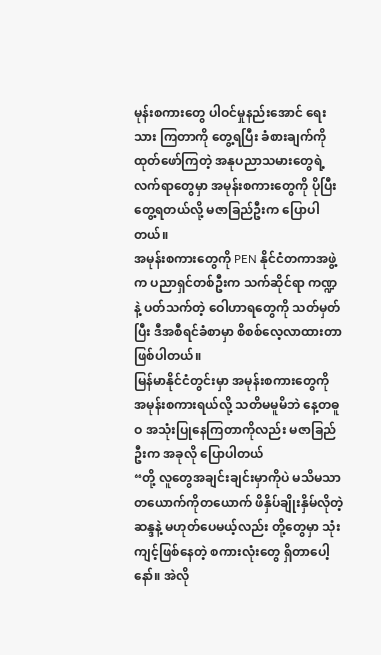မုန်းစကားတွေ ပါဝင်မှုနည်းအောင် ရေးသား ကြတာကို တွေ့ရပြီး ခံစားချက်ကို ထုတ်ဖော်ကြတဲ့ အနုပညာသမားတွေရဲ့ လက်ရာတွေမှာ အမုန်းစကားတွေကို ပိုပြီးတွေ့ရတယ်လို့ မဇာခြည်ဦးက ပြောပါတယ်။
အမုန်းစကားတွေကို PEN နိုင်ငံတကာအဖွဲ့က ပညာရှင်တစ်ဦးက သက်ဆိုင်ရာ ကဏ္ဍနဲ့ ပတ်သက်တဲ့ ဝေါဟာရတွေကို သတ်မှတ်ပြီး ဒီအစီရင်ခံစာမှာ စိစစ်လေ့လာထားတာဖြစ်ပါတယ်။
မြန်မာနိုင်ငံတွင်းမှာ အမုန်းစကားတွေကို အမုန်းစကားရယ်လို့ သတိမမူမိဘဲ နေ့တဓူဝ အသုံးပြုနေကြတာကိုလည်း မဇာခြည်ဦးက အခုလို ပြောပါတယ်
“တို့ လူတွေအချင်းချင်းမှာကိုပဲ မသိမသာ တယောက်ကိုတယောက် ဖိနှိပ်ချိုးနှိမ်လိုတဲ့ ဆန္ဒနဲ့ မဟုတ်ပေမယ့်လည်း တို့တွေမှာ သုံးကျင့်ဖြစ်နေတဲ့ စကားလုံးတွေ ရှိတာပေါ့နော်။ အဲလို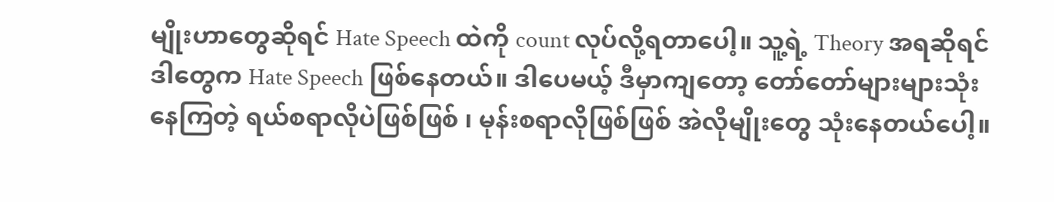မျိုးဟာတွေဆိုရင် Hate Speech ထဲကို count လုပ်လို့ရတာပေါ့။ သူ့ရဲ့ Theory အရဆိုရင် ဒါတွေက Hate Speech ဖြစ်နေတယ်။ ဒါပေမယ့် ဒီမှာကျတော့ တော်တော်များများသုံးနေကြတဲ့ ရယ်စရာလိုပဲဖြစ်ဖြစ် ၊ မုန်းစရာလိုဖြစ်ဖြစ် အဲလိုမျိုးတွေ သုံးနေတယ်ပေါ့။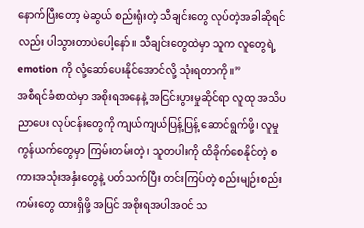နောက်ပြီးတော့ မဲဆွယ် စည်းရုံးတဲ့ သီချင်းတွေ လုပ်တဲ့အခါဆိုရင်လည်း ပါသွားတာပဲပေါ့နော်။ သီချင်းတွေထဲမှာ သူက လူတွေရဲ့ emotion ကို လုံ့ဆော်ပေးနိုင်အောင်လို့ သုံးရတာကို။”
အစီရင်ခံစာထဲမှာ အစိုးရအနေနဲ့ အငြင်းပွားမှုဆိုင်ရာ လူထု အသိပညာပေး လုပ်ငန်းတွေကို ကျယ်ကျယ်ပြန့်ပြန့် ဆောင်ရွက်ဖို့၊ လူမှုကွန်ယက်တွေမှာ ကြမ်းတမ်းတဲ့၊ သူတပါးကို ထိခိုက်စေနိုင်တဲ့ စကားအသုံးအနှံးတွေနဲ့ ပတ်သက်ပြီး တင်းကြပ်တဲ့ စည်းမျဉ်းစည်းကမ်းတွေ ထားရှိဖို့ အပြင် အစိုးရအပါအဝင် သ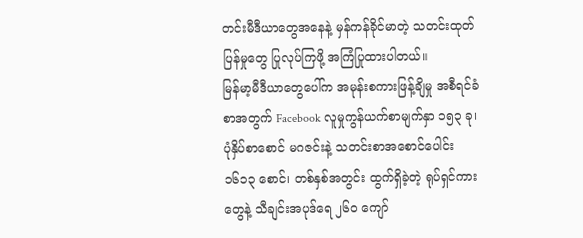တင်းမီဒီယာတွေအနေနဲ့ မှန်ကန်ခိုင်မာတဲ့ သတင်းထုတ်ပြန်မှုတွေ ပြုလုပ်ကြဖို့ အကြံပြုထားပါတယ်။
မြန်မာ့မီဒီယာတွေပေါ်က အမုန်းစကားဖြန့်ချိမှု အစီရင်ခံစာအတွက် Facebook လူမှုကွန်ယက်စာမျက်နှာ ၁၅၃ ခု၊ ပုံနှိပ်စာစောင် မဂဇင်းနဲ့ သတင်းစာအစောင်ပေါင်း ၁၆၁၃ စောင်၊ တစ်နှစ်အတွင်း ထွက်ရှိခဲ့တဲ့ ရုပ်ရှင်ကားတွေနဲ့ သီချင်းအပုဒ်ရေ ၂၆၀ ကျော်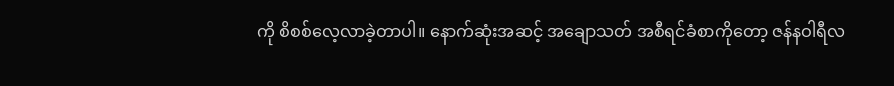ကို စိစစ်လေ့လာခဲ့တာပါ။ နောက်ဆုံးအဆင့် အချောသတ် အစီရင်ခံစာကိုတော့ ဇန်နဝါရီလ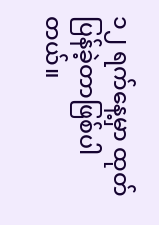၁၂ ရက်နေ့မှာ ထုတ်ပြန်ခဲ့တာဖြစ်ပါတယ်။